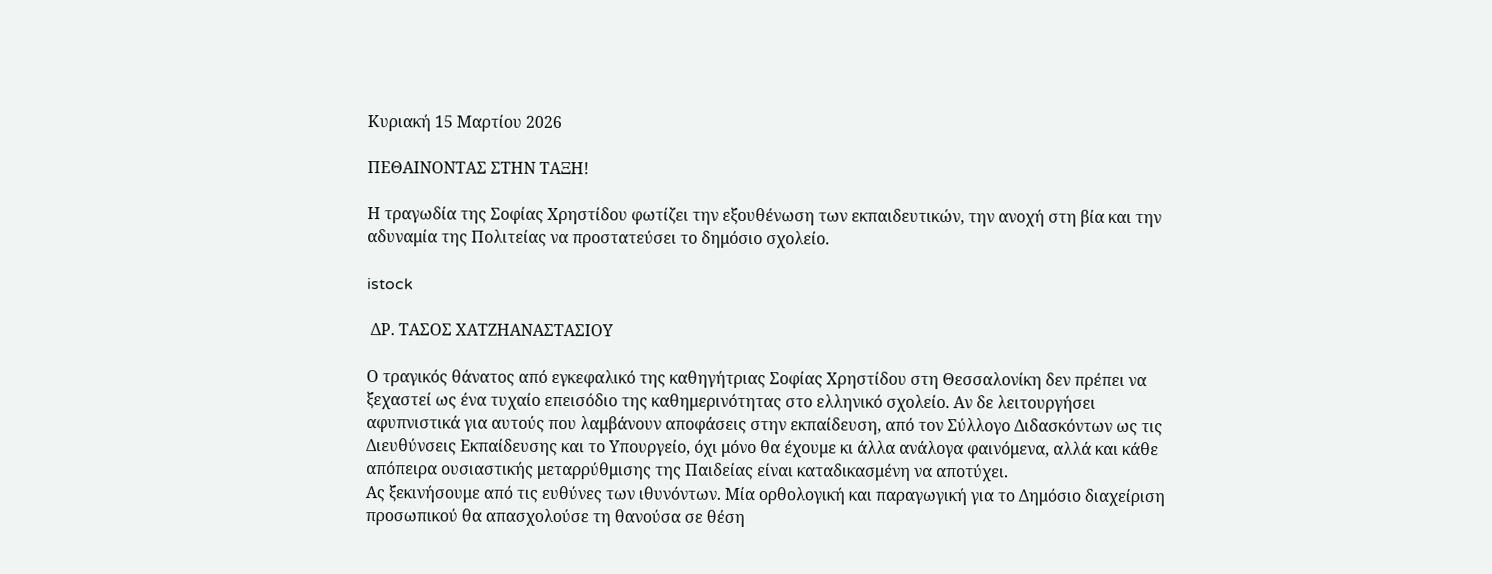Κυριακή 15 Μαρτίου 2026

ΠΕΘΑΙΝΟΝΤΑΣ ΣΤΗΝ ΤΑΞΗ!

Η τραγωδία της Σοφίας Χρηστίδου φωτίζει την εξουθένωση των εκπαιδευτικών, την ανοχή στη βία και την αδυναμία της Πολιτείας να προστατεύσει το δημόσιο σχολείο.

istock

 ΔΡ. ΤΑΣΟΣ ΧΑΤΖΗΑΝΑΣΤΑΣΙΟΥ

Ο τραγικός θάνατος από εγκεφαλικό της καθηγήτριας Σοφίας Χρηστίδου στη Θεσσαλονίκη δεν πρέπει να ξεχαστεί ως ένα τυχαίο επεισόδιο της καθημερινότητας στο ελληνικό σχολείο. Αν δε λειτουργήσει αφυπνιστικά για αυτούς που λαμβάνουν αποφάσεις στην εκπαίδευση, από τον Σύλλογο Διδασκόντων ως τις Διευθύνσεις Εκπαίδευσης και το Υπουργείο, όχι μόνο θα έχουμε κι άλλα ανάλογα φαινόμενα, αλλά και κάθε απόπειρα ουσιαστικής μεταρρύθμισης της Παιδείας είναι καταδικασμένη να αποτύχει.
Ας ξεκινήσουμε από τις ευθύνες των ιθυνόντων. Μία ορθολογική και παραγωγική για το Δημόσιο διαχείριση προσωπικού θα απασχολούσε τη θανούσα σε θέση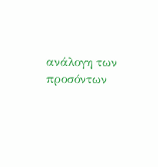ανάλογη των προσόντων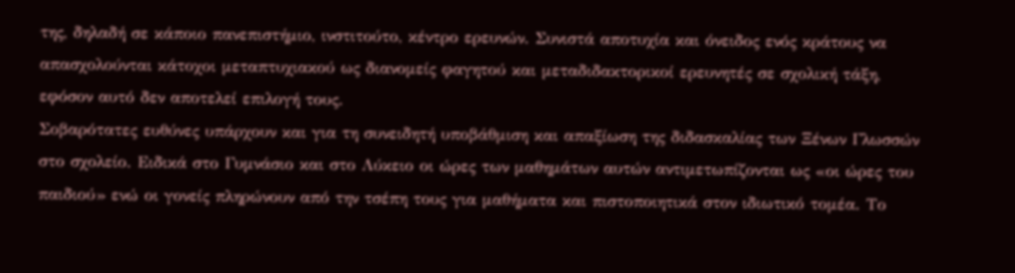της, δηλαδή σε κάποιο πανεπιστήμιο, ινστιτούτο, κέντρο ερευνών. Συνιστά αποτυχία και όνειδος ενός κράτους να απασχολούνται κάτοχοι μεταπτυχιακού ως διανομείς φαγητού και μεταδιδακτορικοί ερευνητές σε σχολική τάξη, εφόσον αυτό δεν αποτελεί επιλογή τους.
Σοβαρότατες ευθύνες υπάρχουν και για τη συνειδητή υποβάθμιση και απαξίωση της διδασκαλίας των Ξένων Γλωσσών στο σχολείο. Ειδικά στο Γυμνάσιο και στο Λύκειο οι ώρες των μαθημάτων αυτών αντιμετωπίζονται ως «οι ώρες του παιδιού» ενώ οι γονείς πληρώνουν από την τσέπη τους για μαθήματα και πιστοποιητικά στον ιδιωτικό τομέα. Το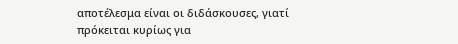αποτέλεσμα είναι οι διδάσκουσες, γιατί πρόκειται κυρίως για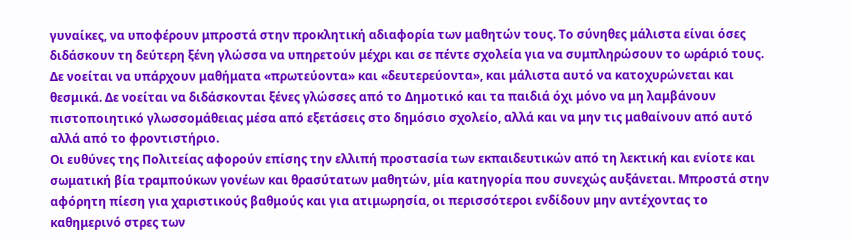γυναίκες, να υποφέρουν μπροστά στην προκλητική αδιαφορία των μαθητών τους. Το σύνηθες μάλιστα είναι όσες διδάσκουν τη δεύτερη ξένη γλώσσα να υπηρετούν μέχρι και σε πέντε σχολεία για να συμπληρώσουν το ωράριό τους. Δε νοείται να υπάρχουν μαθήματα «πρωτεύοντα» και «δευτερεύοντα», και μάλιστα αυτό να κατοχυρώνεται και θεσμικά. Δε νοείται να διδάσκονται ξένες γλώσσες από το Δημοτικό και τα παιδιά όχι μόνο να μη λαμβάνουν πιστοποιητικό γλωσσομάθειας μέσα από εξετάσεις στο δημόσιο σχολείο, αλλά και να μην τις μαθαίνουν από αυτό αλλά από το φροντιστήριο.
Οι ευθύνες της Πολιτείας αφορούν επίσης την ελλιπή προστασία των εκπαιδευτικών από τη λεκτική και ενίοτε και σωματική βία τραμπούκων γονέων και θρασύτατων μαθητών, μία κατηγορία που συνεχώς αυξάνεται. Μπροστά στην αφόρητη πίεση για χαριστικούς βαθμούς και για ατιμωρησία, οι περισσότεροι ενδίδουν μην αντέχοντας το καθημερινό στρες των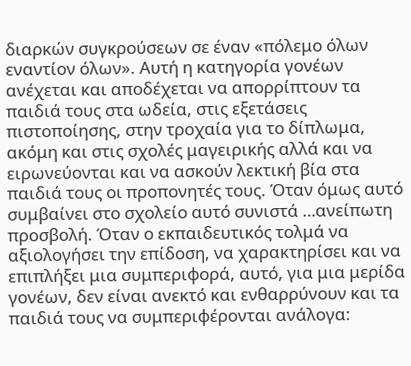διαρκών συγκρούσεων σε έναν «πόλεμο όλων εναντίον όλων». Αυτή η κατηγορία γονέων ανέχεται και αποδέχεται να απορρίπτουν τα παιδιά τους στα ωδεία, στις εξετάσεις πιστοποίησης, στην τροχαία για το δίπλωμα, ακόμη και στις σχολές μαγειρικής αλλά και να ειρωνεύονται και να ασκούν λεκτική βία στα παιδιά τους οι προπονητές τους. Όταν όμως αυτό συμβαίνει στο σχολείο αυτό συνιστά …ανείπωτη προσβολή. Όταν ο εκπαιδευτικός τολμά να αξιολογήσει την επίδοση, να χαρακτηρίσει και να επιπλήξει μια συμπεριφορά, αυτό, για μια μερίδα γονέων, δεν είναι ανεκτό και ενθαρρύνουν και τα παιδιά τους να συμπεριφέρονται ανάλογα: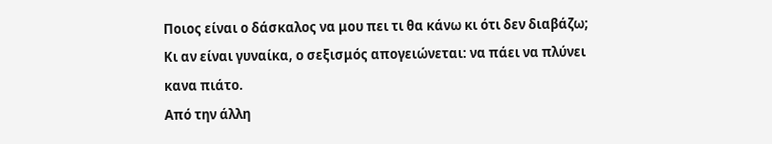Ποιος είναι ο δάσκαλος να μου πει τι θα κάνω κι ότι δεν διαβάζω; Κι αν είναι γυναίκα, ο σεξισμός απογειώνεται: να πάει να πλύνει κανα πιάτο.
Από την άλλη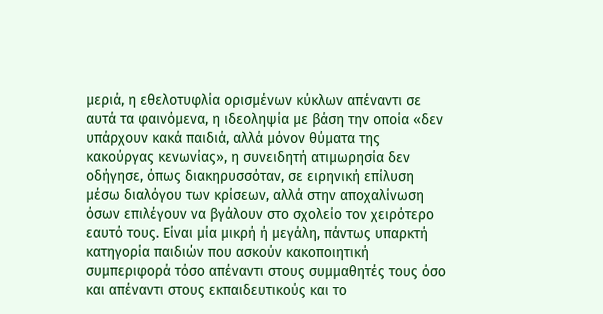μεριά, η εθελοτυφλία ορισμένων κύκλων απέναντι σε αυτά τα φαινόμενα, η ιδεοληψία με βάση την οποία «δεν υπάρχουν κακά παιδιά, αλλά μόνον θύματα της κακούργας κενωνίας», η συνειδητή ατιμωρησία δεν οδήγησε, όπως διακηρυσσόταν, σε ειρηνική επίλυση μέσω διαλόγου των κρίσεων, αλλά στην αποχαλίνωση όσων επιλέγουν να βγάλουν στο σχολείο τον χειρότερο εαυτό τους. Είναι μία μικρή ή μεγάλη, πάντως υπαρκτή κατηγορία παιδιών που ασκούν κακοποιητική συμπεριφορά τόσο απέναντι στους συμμαθητές τους όσο και απέναντι στους εκπαιδευτικούς και το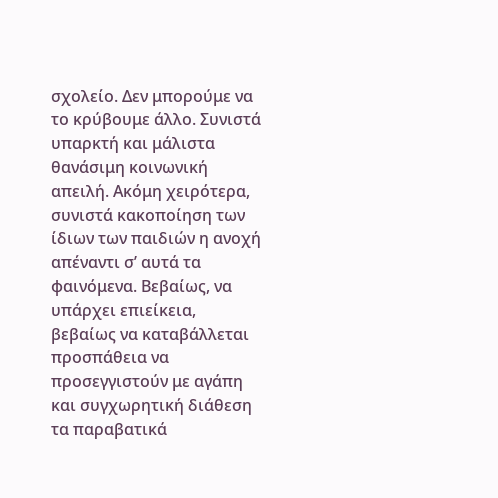σχολείο. Δεν μπορούμε να το κρύβουμε άλλο. Συνιστά υπαρκτή και μάλιστα θανάσιμη κοινωνική απειλή. Ακόμη χειρότερα, συνιστά κακοποίηση των ίδιων των παιδιών η ανοχή απέναντι σ’ αυτά τα φαινόμενα. Βεβαίως, να υπάρχει επιείκεια, βεβαίως να καταβάλλεται προσπάθεια να προσεγγιστούν με αγάπη και συγχωρητική διάθεση τα παραβατικά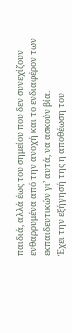παιδιά, αλλά έως του σημείου που δεν συνεχίζουν ενθαρρυμένα από την ανοχή και το ενδιαφέρον των εκπαιδευτικών γι’ αυτά, να ασκούν βία.
Έχει την εξήγησή της η αποθέωση του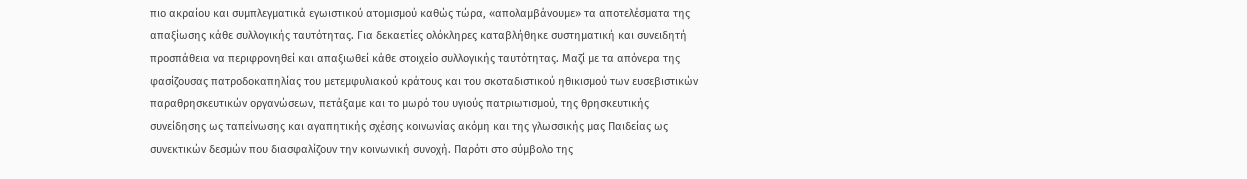πιο ακραίου και συμπλεγματικά εγωιστικού ατομισμού καθώς τώρα, «απολαμβάνουμε» τα αποτελέσματα της απαξίωσης κάθε συλλογικής ταυτότητας. Για δεκαετίες ολόκληρες καταβλήθηκε συστηματική και συνειδητή προσπάθεια να περιφρονηθεί και απαξιωθεί κάθε στοιχείο συλλογικής ταυτότητας. Μαζί με τα απόνερα της φασίζουσας πατροδοκαπηλίας του μετεμφυλιακού κράτους και του σκοταδιστικού ηθικισμού των ευσεβιστικών παραθρησκευτικών οργανώσεων, πετάξαμε και το μωρό του υγιούς πατριωτισμού, της θρησκευτικής συνείδησης ως ταπείνωσης και αγαπητικής σχέσης κοινωνίας ακόμη και της γλωσσικής μας Παιδείας ως συνεκτικών δεσμών που διασφαλίζουν την κοινωνική συνοχή. Παρότι στο σύμβολο της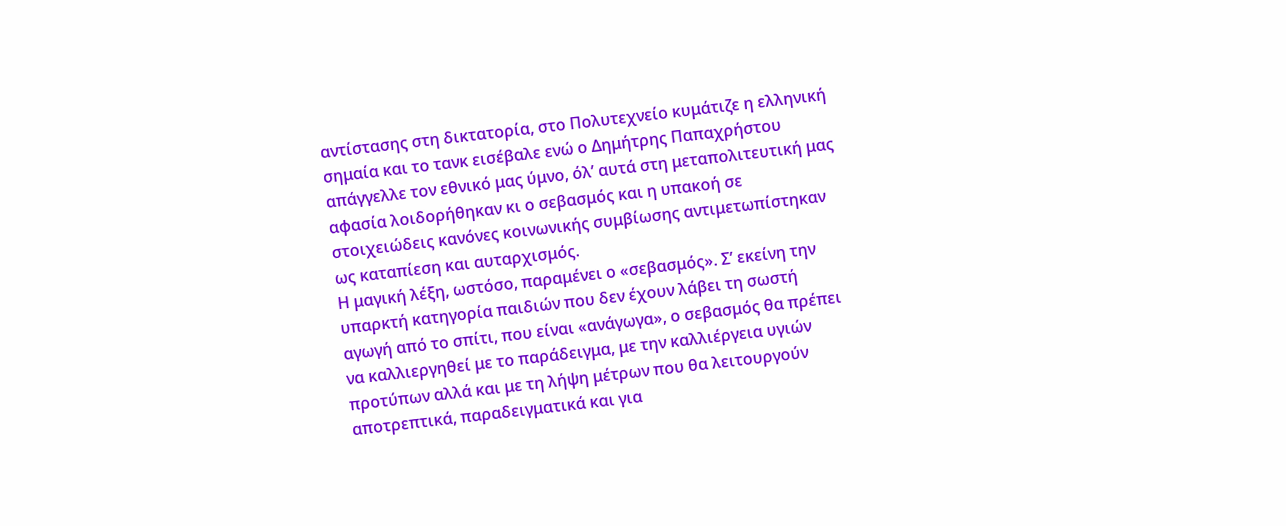αντίστασης στη δικτατορία, στο Πολυτεχνείο κυμάτιζε η ελληνική σημαία και το τανκ εισέβαλε ενώ ο Δημήτρης Παπαχρήστου απάγγελλε τον εθνικό μας ύμνο, όλ’ αυτά στη μεταπολιτευτική μας αφασία λοιδορήθηκαν κι ο σεβασμός και η υπακοή σε στοιχειώδεις κανόνες κοινωνικής συμβίωσης αντιμετωπίστηκαν ως καταπίεση και αυταρχισμός.
Η μαγική λέξη, ωστόσο, παραμένει ο «σεβασμός». Σ’ εκείνη την υπαρκτή κατηγορία παιδιών που δεν έχουν λάβει τη σωστή αγωγή από το σπίτι, που είναι «ανάγωγα», ο σεβασμός θα πρέπει να καλλιεργηθεί με το παράδειγμα, με την καλλιέργεια υγιών προτύπων αλλά και με τη λήψη μέτρων που θα λειτουργούν αποτρεπτικά, παραδειγματικά και για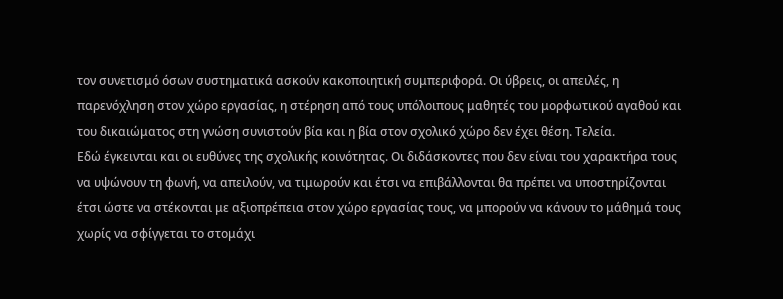τον συνετισμό όσων συστηματικά ασκούν κακοποιητική συμπεριφορά. Οι ύβρεις, οι απειλές, η παρενόχληση στον χώρο εργασίας, η στέρηση από τους υπόλοιπους μαθητές του μορφωτικού αγαθού και του δικαιώματος στη γνώση συνιστούν βία και η βία στον σχολικό χώρο δεν έχει θέση. Τελεία.
Εδώ έγκεινται και οι ευθύνες της σχολικής κοινότητας. Οι διδάσκοντες που δεν είναι του χαρακτήρα τους να υψώνουν τη φωνή, να απειλούν, να τιμωρούν και έτσι να επιβάλλονται θα πρέπει να υποστηρίζονται έτσι ώστε να στέκονται με αξιοπρέπεια στον χώρο εργασίας τους, να μπορούν να κάνουν το μάθημά τους χωρίς να σφίγγεται το στομάχι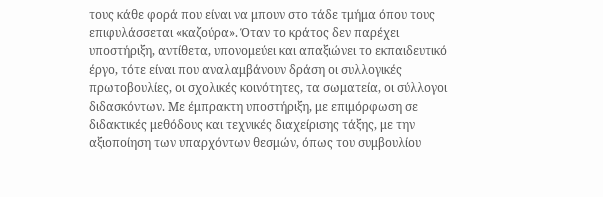τους κάθε φορά που είναι να μπουν στο τάδε τμήμα όπου τους επιφυλάσσεται «καζούρα». Όταν το κράτος δεν παρέχει υποστήριξη, αντίθετα, υπονομεύει και απαξιώνει το εκπαιδευτικό έργο, τότε είναι που αναλαμβάνουν δράση οι συλλογικές πρωτοβουλίες, οι σχολικές κοινότητες, τα σωματεία, οι σύλλογοι διδασκόντων. Με έμπρακτη υποστήριξη, με επιμόρφωση σε διδακτικές μεθόδους και τεχνικές διαχείρισης τάξης, με την αξιοποίηση των υπαρχόντων θεσμών, όπως του συμβουλίου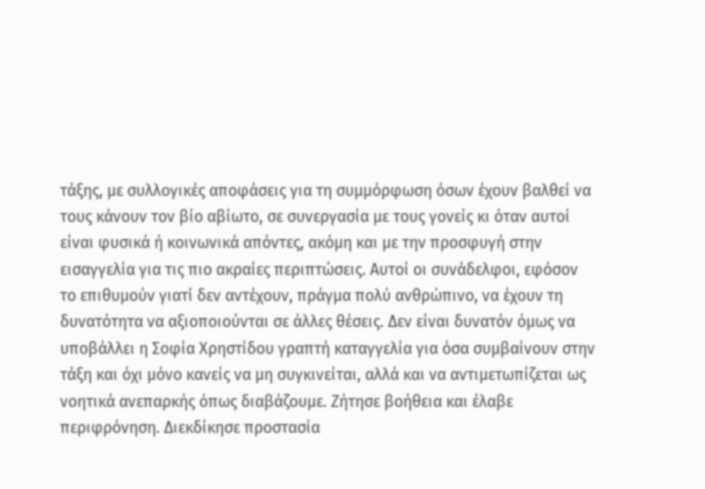τάξης, με συλλογικές αποφάσεις για τη συμμόρφωση όσων έχουν βαλθεί να τους κάνουν τον βίο αβίωτο, σε συνεργασία με τους γονείς κι όταν αυτοί είναι φυσικά ή κοινωνικά απόντες, ακόμη και με την προσφυγή στην εισαγγελία για τις πιο ακραίες περιπτώσεις. Αυτοί οι συνάδελφοι, εφόσον το επιθυμούν γιατί δεν αντέχουν, πράγμα πολύ ανθρώπινο, να έχουν τη δυνατότητα να αξιοποιούνται σε άλλες θέσεις. Δεν είναι δυνατόν όμως να υποβάλλει η Σοφία Χρηστίδου γραπτή καταγγελία για όσα συμβαίνουν στην τάξη και όχι μόνο κανείς να μη συγκινείται, αλλά και να αντιμετωπίζεται ως νοητικά ανεπαρκής όπως διαβάζουμε. Ζήτησε βοήθεια και έλαβε περιφρόνηση. Διεκδίκησε προστασία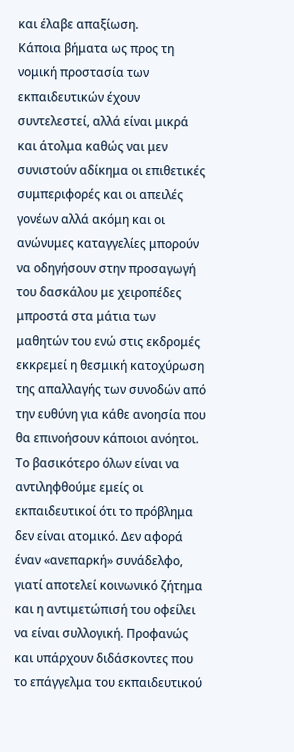και έλαβε απαξίωση.
Κάποια βήματα ως προς τη νομική προστασία των εκπαιδευτικών έχουν συντελεστεί, αλλά είναι μικρά και άτολμα καθώς ναι μεν συνιστούν αδίκημα οι επιθετικές συμπεριφορές και οι απειλές γονέων αλλά ακόμη και οι ανώνυμες καταγγελίες μπορούν να οδηγήσουν στην προσαγωγή του δασκάλου με χειροπέδες μπροστά στα μάτια των μαθητών του ενώ στις εκδρομές εκκρεμεί η θεσμική κατοχύρωση της απαλλαγής των συνοδών από την ευθύνη για κάθε ανοησία που θα επινοήσουν κάποιοι ανόητοι.
Το βασικότερο όλων είναι να αντιληφθούμε εμείς οι εκπαιδευτικοί ότι το πρόβλημα δεν είναι ατομικό. Δεν αφορά έναν «ανεπαρκή» συνάδελφο, γιατί αποτελεί κοινωνικό ζήτημα και η αντιμετώπισή του οφείλει να είναι συλλογική. Προφανώς και υπάρχουν διδάσκοντες που το επάγγελμα του εκπαιδευτικού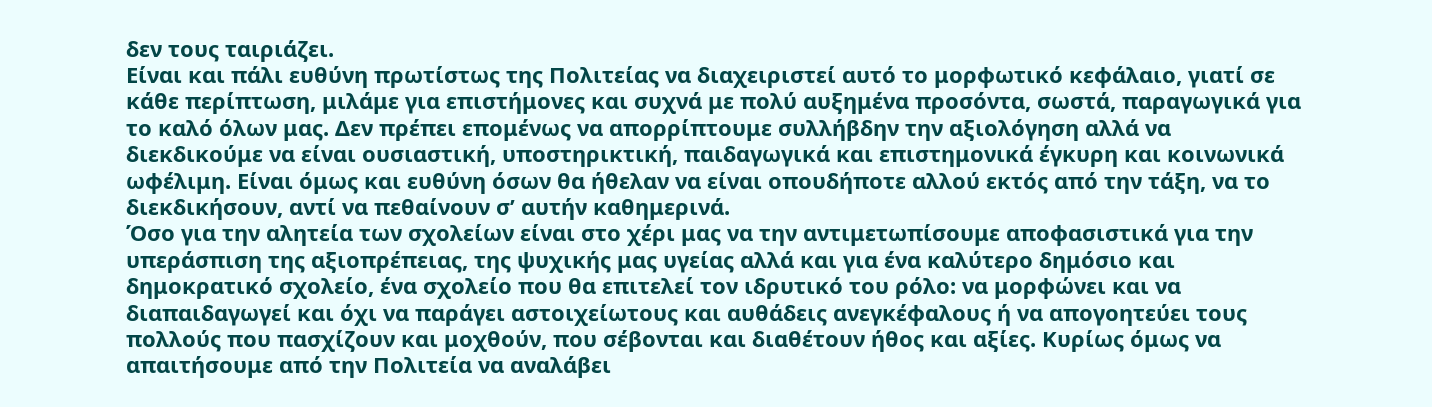δεν τους ταιριάζει.
Είναι και πάλι ευθύνη πρωτίστως της Πολιτείας να διαχειριστεί αυτό το μορφωτικό κεφάλαιο, γιατί σε κάθε περίπτωση, μιλάμε για επιστήμονες και συχνά με πολύ αυξημένα προσόντα, σωστά, παραγωγικά για το καλό όλων μας. Δεν πρέπει επομένως να απορρίπτουμε συλλήβδην την αξιολόγηση αλλά να διεκδικούμε να είναι ουσιαστική, υποστηρικτική, παιδαγωγικά και επιστημονικά έγκυρη και κοινωνικά ωφέλιμη. Είναι όμως και ευθύνη όσων θα ήθελαν να είναι οπουδήποτε αλλού εκτός από την τάξη, να το διεκδικήσουν, αντί να πεθαίνουν σ’ αυτήν καθημερινά.
Όσο για την αλητεία των σχολείων είναι στο χέρι μας να την αντιμετωπίσουμε αποφασιστικά για την υπεράσπιση της αξιοπρέπειας, της ψυχικής μας υγείας αλλά και για ένα καλύτερο δημόσιο και δημοκρατικό σχολείο, ένα σχολείο που θα επιτελεί τον ιδρυτικό του ρόλο: να μορφώνει και να διαπαιδαγωγεί και όχι να παράγει αστοιχείωτους και αυθάδεις ανεγκέφαλους ή να απογοητεύει τους πολλούς που πασχίζουν και μοχθούν, που σέβονται και διαθέτουν ήθος και αξίες. Κυρίως όμως να απαιτήσουμε από την Πολιτεία να αναλάβει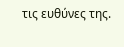τις ευθύνες της.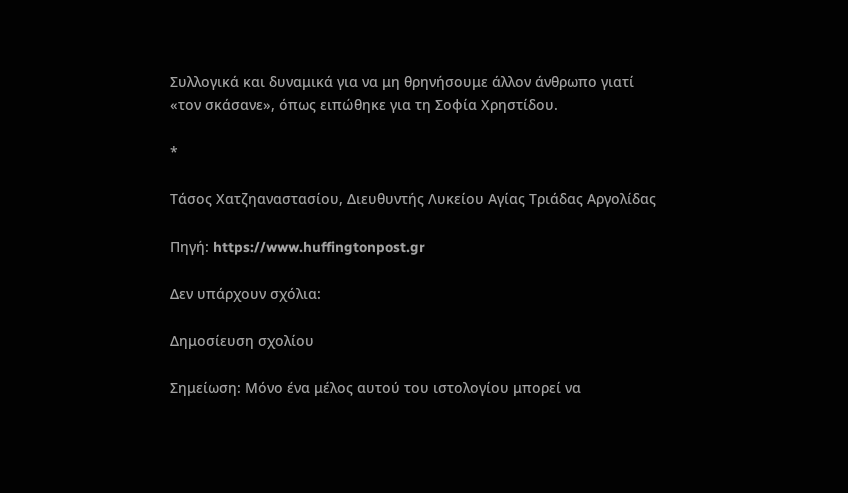Συλλογικά και δυναμικά για να μη θρηνήσουμε άλλον άνθρωπο γιατί «τον σκάσανε», όπως ειπώθηκε για τη Σοφία Χρηστίδου.

*

Τάσος Χατζηαναστασίου, Διευθυντής Λυκείου Αγίας Τριάδας Αργολίδας

Πηγή: https://www.huffingtonpost.gr

Δεν υπάρχουν σχόλια:

Δημοσίευση σχολίου

Σημείωση: Μόνο ένα μέλος αυτού του ιστολογίου μπορεί να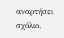αναρτήσει σχόλιο.